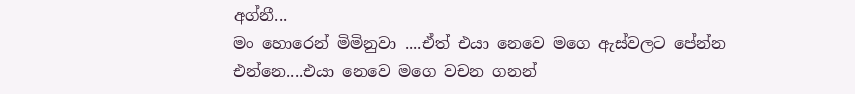අග්නී...
මං හොරෙන් මිමිනුවා ....ඒත් එයා නෙවෙ මගෙ ඇස්වලට පේන්න එන්නෙ....එයා නෙවෙ මගෙ වචන ගනන්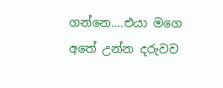ගන්නෙ....එයා මගෙ අතේ උන්න දරුවව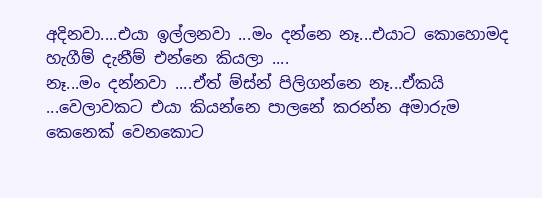අදිනවා....එයා ඉල්ලනවා ...මං දන්නෙ නෑ...එයාට කොහොමද හැගීම් දැනීම් එන්නෙ කියලා ....
නෑ...මං දන්නවා ....ඒත් ම්ස්න් පිලිගන්නෙ නෑ...ඒකයි ...වෙලාවකට එයා කියන්නෙ පාලනේ කරන්න අමාරුම කෙනෙක් වෙනකොට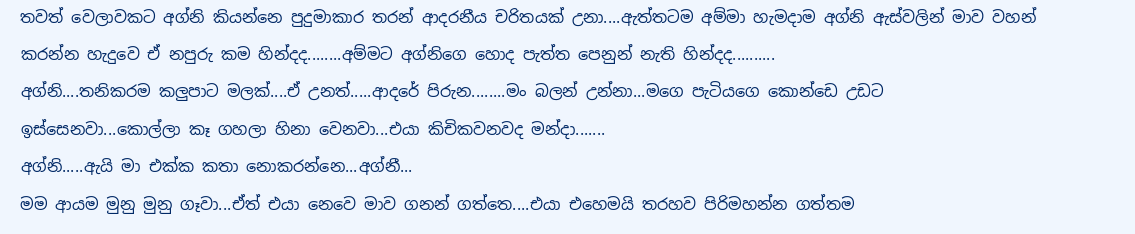තවත් වෙලාවකට අග්නි කියන්නෙ පුදුමාකාර තරන් ආදරනීය චරිතයක් උනා....ඇත්තටම අම්මා හැමදාම අග්නි ඇස්වලින් මාව වහන් කරන්න හැදුවෙ ඒ නපුරු කම හින්දද........අම්මට අග්නිගෙ හොද පැත්ත පෙනුන් නැති හින්දද..........
අග්නි....තනිකරම කලුපාට මලක්....ඒ උනත්.....ආදරේ පිරුන........මං බලන් උන්නා...මගෙ පැටියගෙ කොන්ඩෙ උඩට ඉස්සෙනවා...කොල්ලා කෑ ගහලා හිනා වෙනවා...එයා කිචිකවනවද මන්දා.......
අග්නි.....ඇයි මා එක්ක කතා නොකරන්නෙ...අග්නී...
මම ආයම මුනු මුනු ගෑවා...ඒත් එයා නෙවෙ මාව ගනන් ගත්තෙ....එයා එහෙමයි තරහව පිරිමහන්න ගත්තම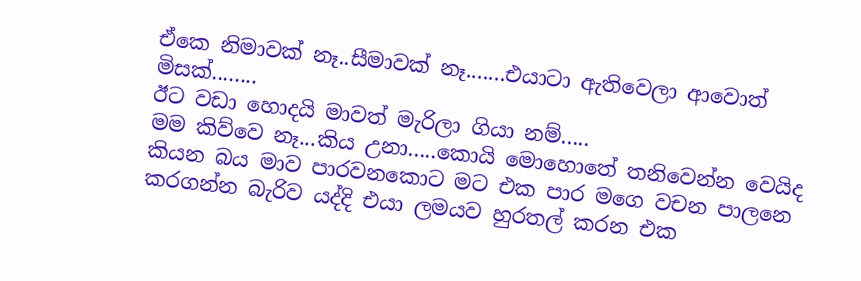ඒකෙ නිමාවක් නෑ..සීමාවක් නෑ.......එයාටා ඇතිවෙලා ආවොත් මිසක්........
ඊට වඩා හොදයි මාවත් මැරිලා ගියා නම්.....
මම කිව්වෙ නෑ...කිය උනා.....කොයි මොහොතේ තනිවෙන්න වෙයිද කියන බය මාව පාරවනකොට මට එක පාර මගෙ වචන පාලනෙ කරගන්න බැරිව යද්දි එයා ලමයව හුරතල් කරන එක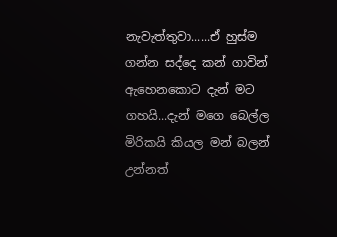නැවැත්තුවා......ඒ හුස්ම ගන්න සද්දෙ කන් ගාවින් ඇහෙනකොට දැන් මට ගහයි...දැන් මගෙ බෙල්ල මිරිකයි කියල මන් බලන් උන්නත්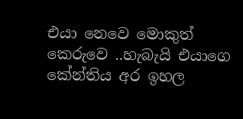එයා නෙවෙ මොකුත් කෙරුවෙ ..හැබැයි එයාගෙ කේන්තිය අර ඉහල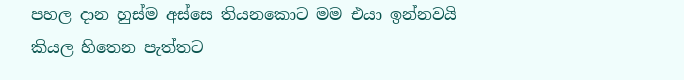පහල දාන හුස්ම අස්සෙ තියනකොට මම එයා ඉන්නවයි කියල හිතෙන පැත්තට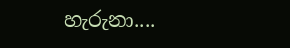හැරුනා....